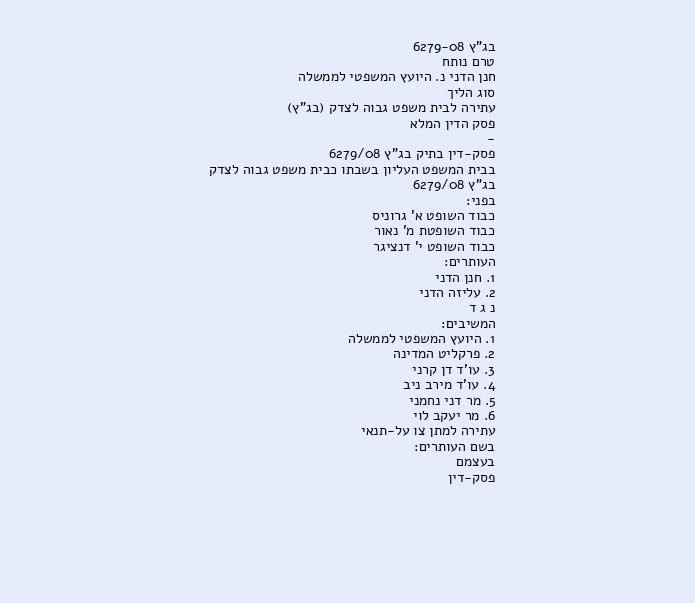בג"ץ 6279-08
טרם נותח
חנן הדני נ. היועץ המשפטי לממשלה
סוג הליך
עתירה לבית משפט גבוה לצדק (בג"ץ)
פסק הדין המלא
-
פסק-דין בתיק בג"ץ 6279/08
בבית המשפט העליון בשבתו כבית משפט גבוה לצדק
בג"ץ 6279/08
בפני:
כבוד השופט א' גרוניס
כבוד השופטת מ' נאור
כבוד השופט י' דנציגר
העותרים:
1. חנן הדני
2. עליזה הדני
נ ג ד
המשיבים:
1. היועץ המשפטי לממשלה
2. פרקליט המדינה
3. עו'ד דן קרני
4. עו'ד מירב ניב
5. מר דני נחמני
6. מר יעקב לוי
עתירה למתן צו על-תנאי
בשם העותרים:
בעצמם
פסק-דין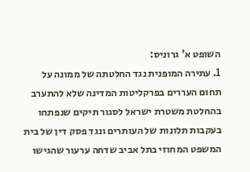השופט א' גרוניס:
1. עתירה המופנית נגד החלטתה של ממונה על תחום העררים בפרקליטות המדינה שלא להתערב בהחלטת משטרת ישראל לסגור תיקים שנפתחו בעקבות תלונות של העותרים ונגד פסק דין של בית המשפט המחוזי בתל אביב שדחה ערעור שהגישו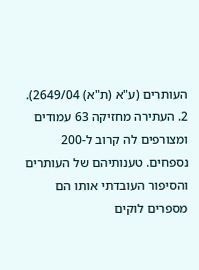העותרים (ע"א (ת"א) 2649/04).
2. העתירה מחזיקה 63 עמודים ומצורפים לה קרוב ל-200 נספחים. טענותיהם של העותרים והסיפור העובדתי אותו הם מספרים לוקים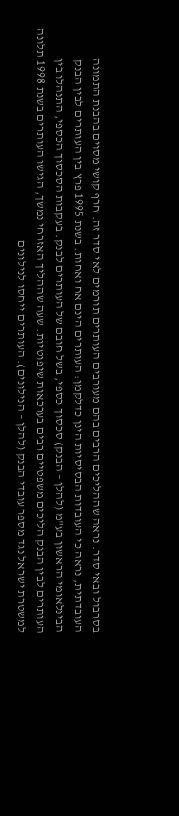בסרבול ובאי סדר. נראה שההליכים הרבים בהם מעורבים העותרים תורמים לאי סדר זה. חרף קושי מסוים בהבנת התמונה העובדתית, נראה כי העובדות הבסיסיות הינן כדלקמן: העותרים הינם אח ואחות. בשנת 1995 פרץ בין העותרים לבין הבנק הבינלאומי הראשון בע"מ (להלן – הבנק) סכסוך כספי, בשל חובם של העותרים לבנק. בעקבות הסכסוך הכספי, התנהלו בין העותרים לבין הבנק הליכים משפטיים רבים בערכאות שיפוטיות. שעה שההליך האזרחי נמשך, הגישו העותרים בשנת 1998 תלונה למשטרת ישראל נגד מספר עובדי הבנק (להלן – הנילונים). העותרים ייחסו לנילונים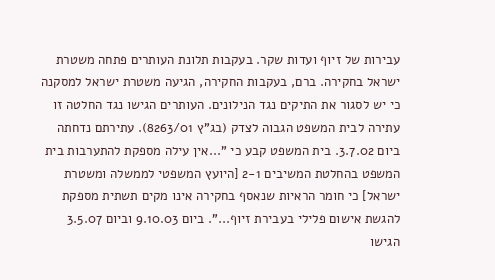עבירות של זיוף ועדות שקר. בעקבות תלונת העותרים פתחה משטרת ישראל בחקירה. ברם, בעקבות החקירה, הגיעה משטרת ישראל למסקנה כי יש לסגור את התיקים נגד הנילונים. העותרים הגישו נגד החלטה זו עתירה לבית המשפט הגבוה לצדק (בג"ץ 8263/01). עתירתם נדחתה ביום 3.7.02. בית המשפט קבע כי "...אין עילה מספקת להתערבות בית המשפט בהחלטת המשיבים 2-1 [היועץ המשפטי לממשלה ומשטרת ישראל] כי חומר הראיות שנאסף בחקירה אינו מקים תשתית מספקת להגשת אישום פלילי בעבירת זיוף...". ביום 9.10.03 וביום 3.5.07 הגישו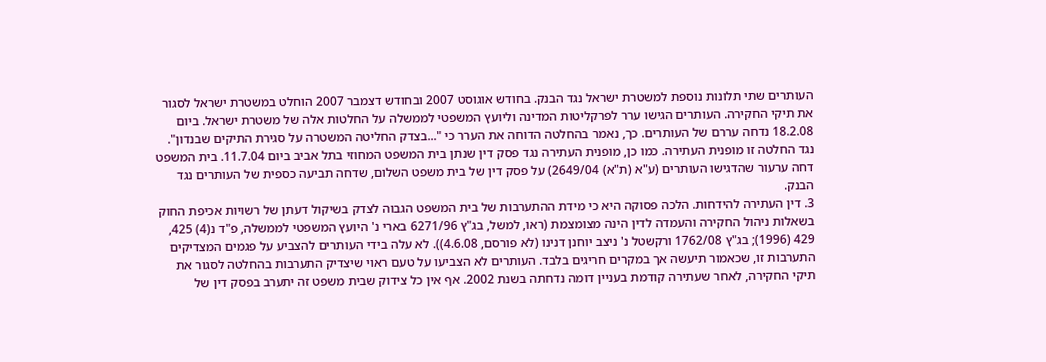העותרים שתי תלונות נוספת למשטרת ישראל נגד הבנק. בחודש אוגוסט 2007 ובחודש דצמבר 2007 הוחלט במשטרת ישראל לסגור את תיקי החקירה. העותרים הגישו ערר לפרקליטות המדינה וליועץ המשפטי לממשלה על החלטות אלה של משטרת ישראל. ביום 18.2.08 נדחה עררם של העותרים. כך, נאמר בהחלטה הדוחה את הערר כי "...בצדק החליטה המשטרה על סגירת התיקים שבנדון". נגד החלטה זו מופנית העתירה. כמו כן, מופנית העתירה נגד פסק דין שנתן בית המשפט המחוזי בתל אביב ביום 11.7.04. בית המשפט דחה ערעור שהדגישו העותרים (ע"א (ת"א) 2649/04) על פסק דין של בית משפט השלום, שדחה תביעה כספית של העותרים נגד הבנק.
3. דין העתירה להידחות. הלכה פסוקה היא כי מידת ההתערבות של בית המשפט הגבוה לצדק בשיקול דעתן של רשויות אכיפת החוק בשאלות ניהול החקירה והעמדה לדין הינה מצומצמת (ראו, למשל, בג"ץ 6271/96 בארי נ' היועץ המשפטי לממשלה, פ"ד נ(4) 425, 429 (1996); בג"ץ 1762/08 ורקשטל נ' ניצב יוחנן דנינו (לא פורסם, 4.6.08)). לא עלה בידי העותרים להצביע על פגמים המצדיקים התערבות זו, שכאמור תיעשה אך במקרים חריגים בלבד. העותרים לא הצביעו על טעם ראוי שיצדיק התערבות בהחלטה לסגור את תיקי החקירה, לאחר שעתירה קודמת בעניין דומה נדחתה בשנת 2002. אף אין כל צידוק שבית משפט זה יתערב בפסק דין של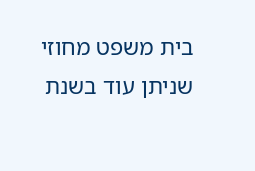בית משפט מחוזי שניתן עוד בשנת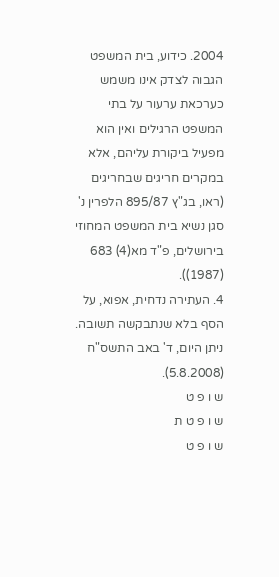2004. כידוע, בית המשפט הגבוה לצדק אינו משמש כערכאת ערעור על בתי המשפט הרגילים ואין הוא מפעיל ביקורת עליהם, אלא במקרים חריגים שבחריגים (ראו, בג"ץ 895/87 הלפרין נ' סגן נשיא בית המשפט המחוזי בירושלים, פ"ד מא(4) 683 (1987)).
4. העתירה נדחית, אפוא, על הסף בלא שנתבקשה תשובה.
ניתן היום, ד' באב התשס"ח (5.8.2008).
ש ו פ ט
ש ו פ ט ת
ש ו פ ט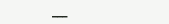___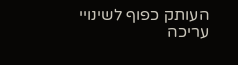העותק כפוף לשינויי עריכה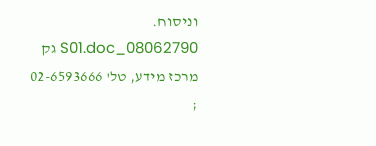וניסוח. 08062790_S01.doc גק
מרכז מידע, טל' 02-6593666 ;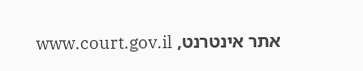אתר אינטרנט, www.court.gov.il